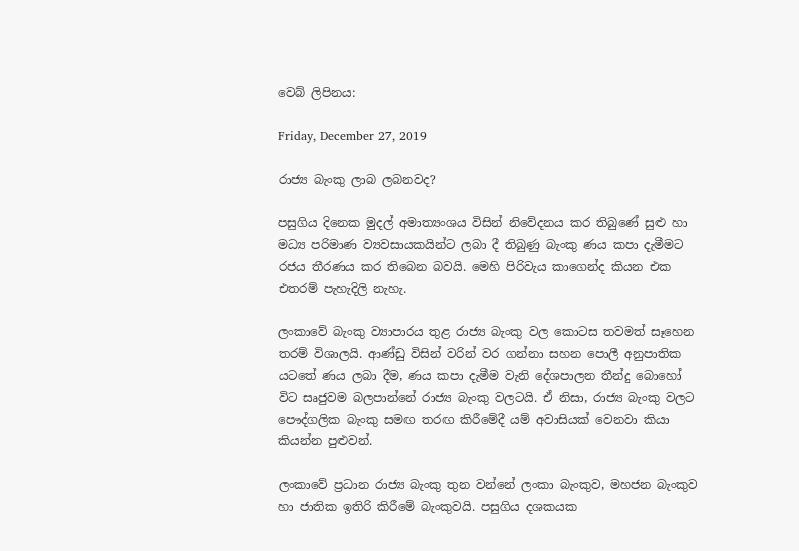වෙබ් ලිපිනය:

Friday, December 27, 2019

රාජ්‍ය බැංකු ලාබ ලබනවද?

පසුගිය දිනෙක මුදල් අමාත්‍යංශය විසින් නිවේදනය කර තිබුණේ සුළු හා මධ්‍ය පරිමාණ ව්‍යවසායකයින්ට ලබා දී තිබුණු බැංකු ණය කපා දැමීමට රජය තීරණය කර තිබෙන බවයි. මෙහි පිරිවැය කාගෙන්ද කියන එක එතරම් පැහැදිලි නැහැ.

ලංකාවේ බැංකු ව්‍යාපාරය තුළ රාජ්‍ය බැංකු වල කොටස තවමත් සෑහෙන තරම් විශාලයි. ආණ්ඩු විසින් වරින් වර ගන්නා සහන පොලී අනුපාතික යටතේ ණය ලබා දීම, ණය කපා දැමීම වැනි දේශපාලන තීන්දු බොහෝ විට සෘජුවම බලපාන්නේ රාජ්‍ය බැංකු වලටයි. ඒ නිසා, රාජ්‍ය බැංකු වලට පෞද්ගලික බැංකු සමඟ තරඟ කිරීමේදී යම් අවාසියක් වෙනවා කියා කියන්න පුළුවන්.

ලංකාවේ ප්‍රධාන රාජ්‍ය බැංකු තුන වන්නේ ලංකා බැංකුව, මහජන බැංකුව හා ජාතික ඉතිරි කිරීමේ බැංකුවයි. පසුගිය දශකයක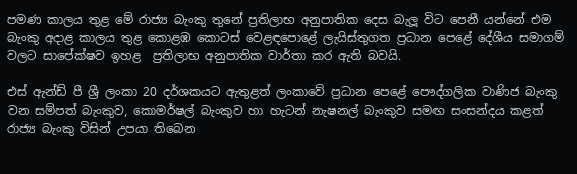පමණ කාලය තුළ මේ රාජ්‍ය බැංකු තුනේ ප්‍රතිලාභ අනුපාතික දෙස බැලූ විට පෙනී යන්නේ එම බැංකු අදාළ කාලය තුළ කොළඹ කොටස් වෙළඳපොළේ ලැයිස්තුගත ප්‍රධාන පෙළේ දේශීය සමාගම් වලට සාපේක්ෂව ඉහළ  ප්‍රතිලාභ අනුපාතික වාර්තා කර ඇති බවයි.

එස් ඇන්ඩ් පී ශ්‍රී ලංකා 20 දර්ශකයට ඇතුළත් ලංකාවේ ප්‍රධාන පෙළේ පෞද්ගලික වාණිජ බැංකු වන සම්පත් බැංකුව, කොමර්ෂල් බැංකුව හා හැටන් නැෂනල් බැංකුව සමඟ සංසන්දය කළත් රාජ්‍ය බැංකු විසින් උපයා තිබෙන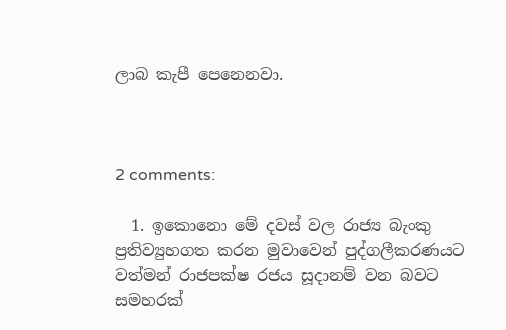ලාබ කැපී පෙනෙනවා.



2 comments:

  1. ඉකොනො මේ දවස් වල රාජ්‍ය බැංකු ප්‍රතිව්‍යුහගත කරන මුවාවෙන් පුද්ගලීකරණයට වත්මන් රාජපක්ෂ රජය සූදානම් වන බවට සමහරක්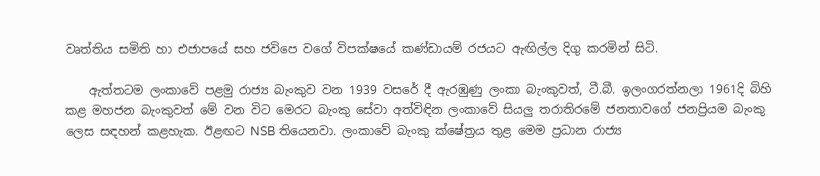වෘත්තිය සමිති හා එජාපයේ සහ ජවිපෙ වගේ විපක්ෂයේ කණ්ඩායම් රජයට ඇඟිල්ල දිගු කරමින් සිටි.

    ඇත්තටම ලංකාවේ පළමු රාජ්‍ය බැංකුව වන 1939 වසරේ දී ඇරඹුණු ලංකා බැංකුවත්, ටී.බී. ඉලංගරත්නලා 1961දි බිහි කළ මහජන බැංකුවත් මේ වන විට මෙරට බැංකු සේවා අත්විඳින ලංකාවේ සියලු තරාතිරමේ ජනතාවගේ ජනප්‍රියම බැංකු ලෙස සඳහන් කළහැක. ඊළඟට NSB තියෙනවා. ලංකාවේ බැංකු ක්ෂේත්‍රය තුළ මෙම ප්‍රධාන රාජ්‍ය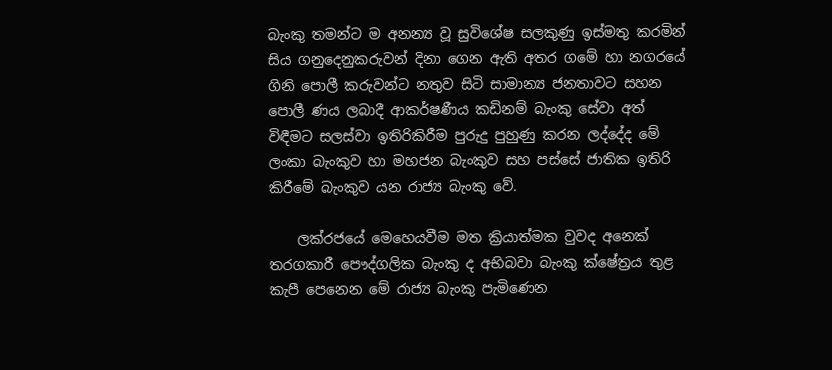බැංකු තමන්ට ම අනන්‍ය වූ සුවිශේෂ සලකුණු ඉස්මතු කරමින් සිය ගනුදෙනුකරුවන් දිනා ගෙන ඇති අතර ගමේ හා නගරයේ ගිනි පොලී කරුවන්ට නතුව සිටි සාමාන්‍ය ජනතාවට සහන පොලී ණය ලබාදී ආකර්ෂණීය කඩිනම් බැංකු සේවා අත් විඳීමට සලස්වා ඉතිරිකිරීම පුරුදු පුහුණු කරන ලද්දේද මේ ලංකා බැංකුව හා මහජන බැංකුව සහ පස්සේ ජාතික ඉතිරි කිරීමේ බැංකුව යන රාජ්‍ය බැංකු වේ.

    ලක්රජයේ මෙහෙයවීම මත ක්‍රියාත්මක වුවද අනෙක් තරගකාරී පෞද්ගලික බැංකු ද අභිබවා බැංකු ක්ෂේත්‍රය තුළ කැපී පෙනෙන මේ රාජ්‍ය බැංකු පැමිණෙන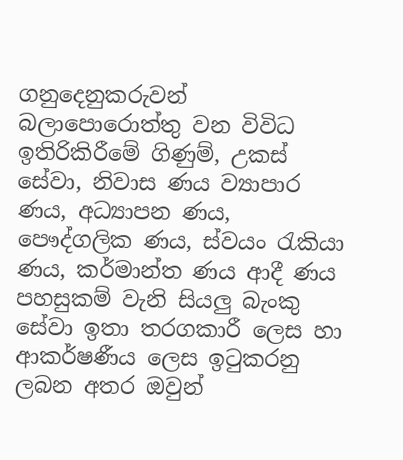ගනුදෙනුකරුවන් බලාපොරොත්තු වන විවිධ ඉතිරිකිරීමේ ගිණුම්, උකස් සේවා, නිවාස ණය ව්‍යාපාර ණය, අධ්‍යාපන ණය, පෞද්ගලික ණය, ස්වයං රැකියා ණය, කර්මාන්ත ණය ආදී ණය පහසුකම් වැනි සියලු බැංකු සේවා ඉතා තරගකාරී ලෙස හා ආකර්ෂණීය ලෙස ඉටුකරනු ලබන අතර ඔවුන්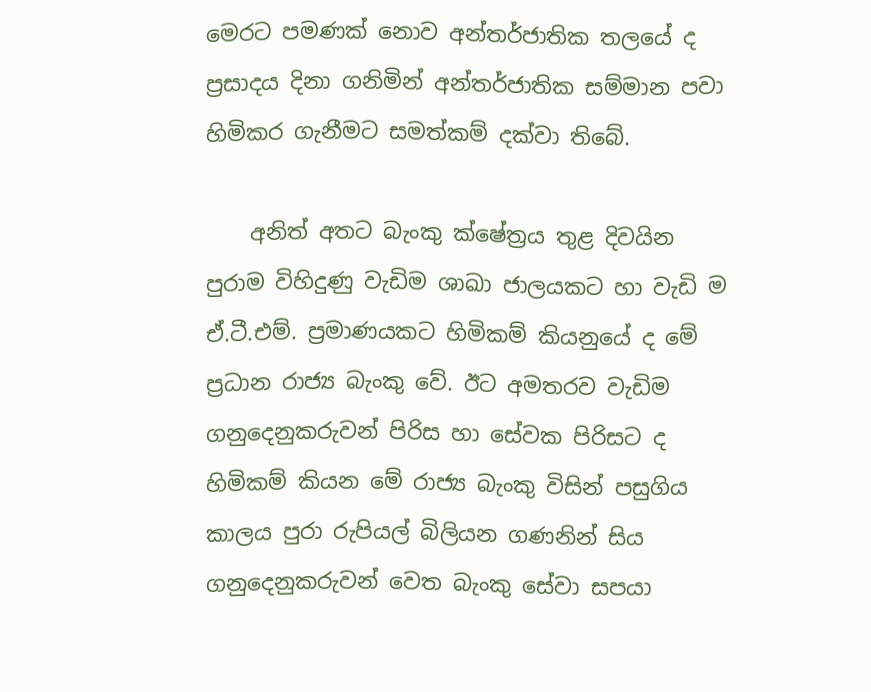මෙරට පමණක් නොව අන්තර්ජාතික තලයේ ද ප්‍රසාදය දිනා ගනිමින් අන්තර්ජාතික සම්මාන පවා හිමිකර ගැනීමට සමත්කම් දක්වා තිබේ.

    අනිත් අතට බැංකු ක්ෂේත්‍රය තුළ දිවයින පුරාම විහිදුණු වැඩිම ශාඛා ජාලයකට හා වැඩි ම ඒ.ටී.එම්. ප්‍රමාණයකට හිමිකම් කියනුයේ ද මේ ප්‍රධාන රාජ්‍ය බැංකු වේ. ඊට අමතරව වැඩිම ගනුදෙනුකරුවන් පිරිස හා සේවක පිරිසට ද හිමිකම් කියන මේ රාජ්‍ය බැංකු විසින් පසුගිය කාලය පුරා රුපියල් බිලියන ගණනින් සිය ගනුදෙනුකරුවන් වෙත බැංකු සේවා සපයා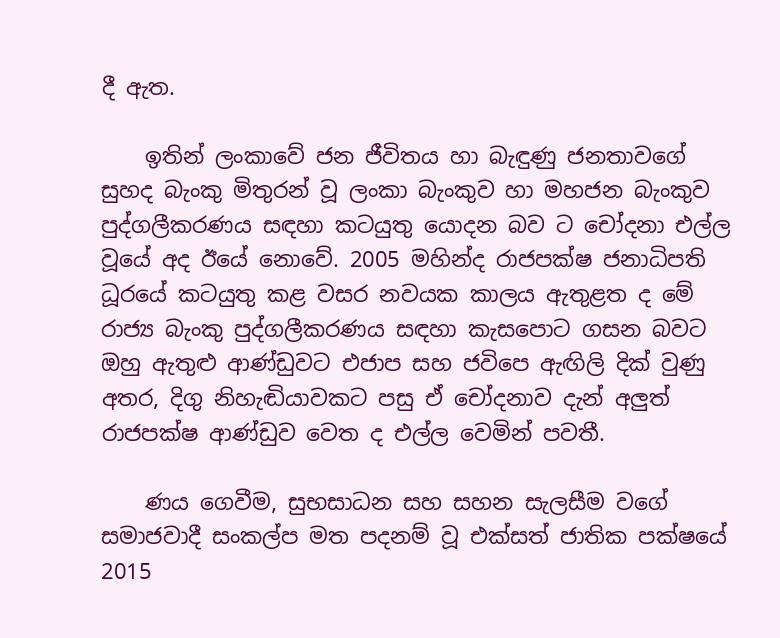දී ඇත.

    ඉතින් ලංකාවේ ජන ජීවිතය හා බැඳුණු ජනතාවගේ සුහද බැංකු මිතුරන් වූ ලංකා බැංකුව හා මහජන බැංකුව පුද්ගලීකරණය සඳහා කටයුතු යොදන බව ට චෝදනා එල්ල වූයේ අද ඊයේ නොවේ. 2005 මහින්ද රාජපක්ෂ ජනාධිපති ධූරයේ කටයුතු කළ වසර නවයක කාලය ඇතුළත ද මේ රාජ්‍ය බැංකු පුද්ගලීකරණය සඳහා කැසපොට ගසන බවට ඔහු ඇතුළු ආණ්ඩුවට එජාප සහ ජවිපෙ ඇඟිලි දික් වුණු අතර, දිගු නිහැඬියාවකට පසු ඒ චෝදනාව දැන් අලුත් රාජපක්ෂ ආණ්ඩුව වෙත ද එල්ල වෙමින් පවතී.

    ණය ගෙවීම, සුභසාධන සහ සහන සැලසීම වගේ සමාජවාදී සංකල්ප මත පදනම් වූ එක්සත් ජාතික පක්ෂයේ 2015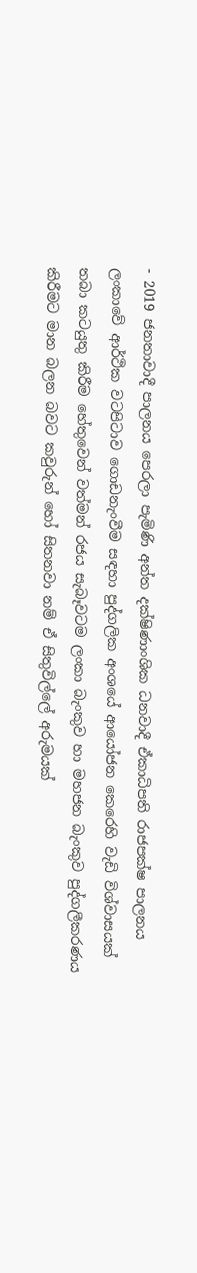- 2019 ජනතාවාදී පාලනය පෙරලා පැමිණි අන්ත දක්ෂිණාංශික ධනවාදී ඒකාධිපති රාජපක්ෂ පාලනය ලංකාවේ ආර්ථික වටපිටාව ගොඩනැංවීම සඳහා පුද්ගලික අංශයේ ආයෝජන කෙරෙහි වැඩි විශ්වාසයක් තබා කටයුතු කිරීම හේතුවෙන් වත්මන් රජය සැබෑවටම ලංකා බැංකුව හා මහජන බැංකුව පුද්ගලීකරණය කිරීමට මාන බලන බවට කවුරුන් හෝ සිතනවා නම් ඒ සිතුවිල්ලේ අරුමයක්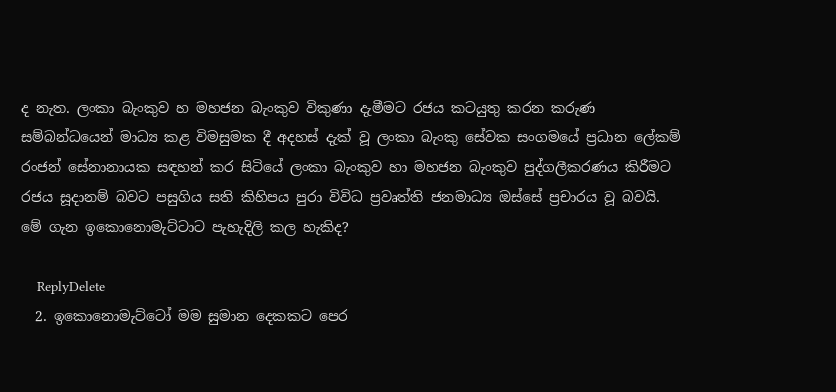ද නැත. ලංකා බැංකුව හ මහජන බැංකුව විකුණා දැමීමට රජය කටයුතු කරන කරුණ සම්බන්ධයෙන් මාධ්‍ය කළ විමසුමක දී අදහස් දැක් වූ ලංකා බැංකු සේවක සංගමයේ ප්‍රධාන ලේකම් රංජන් සේනානායක සඳහන් කර සිටියේ ලංකා බැංකුව හා මහජන බැංකුව පුද්ගලීකරණය කිරීමට රජය සූදානම් බවට පසුගිය සති කිහිපය පුරා විවිධ ප්‍රවෘත්ති ජනමාධ්‍ය ඔස්සේ ප්‍රචාරය වූ බවයි. මේ ගැන ඉකොනොමැට්ටාට පැහැදිලි කල හැකිද?

    ReplyDelete
  2. ඉකොනොමැට්ටෝ මම සුමාන දෙකකට පෙර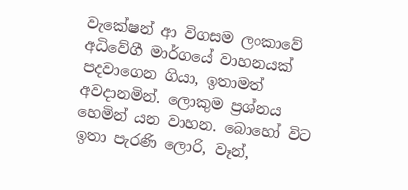වැකේෂන් ආ විගසම ලංකාවේ අධිවේගී මාර්ගයේ වාහනයක් පදවාගෙන ගියා, ඉතාමත් අවදානමින්. ලොකුම ප්‍රශ්නය හෙමින් යන වාහන. බොහෝ විට ඉතා පැරණි ලොරි, වෑන්,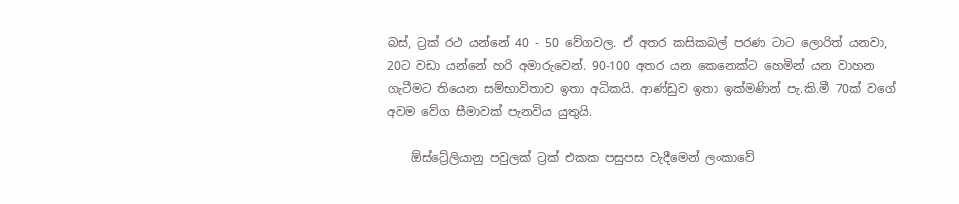බස්, ට්‍රක් රථ යන්නේ 40 - 50 වේගවල. ඒ අතර කසිකබල් පරණ ටාට ලොරිත් යනවා, 20ට වඩා යන්නේ හරි අමාරුවෙන්. 90-100 අතර යන කෙනෙක්ට හෙමින් යන වාහන ගැටීමට තියෙන සම්භාවිතාව ඉතා අධිකයි. ආණ්ඩුව ඉතා ඉක්මණින් පැ.කි.මී 70ක් වගේ අවම වේග සීමාවක් පැනවිය යුතුයි.

    ඕස්ට්‍රේලියානු පවුලක් ට්‍රක් එකක පසුපස වැදීමෙන් ලංකාවේ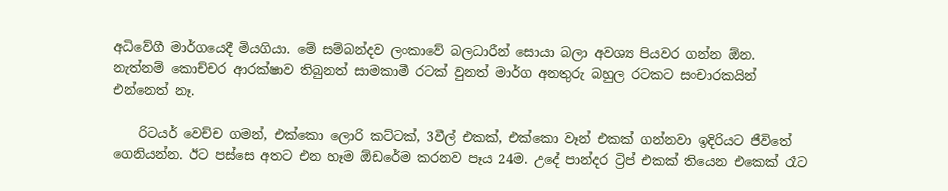අධිවේගී මාර්ගයෙදී මියගියා. මේ සම්බන්දව ලංකාවේ බලධාරීන් සොයා බලා අවශ්‍ය පියවර ගන්න ඕන. නැත්නම් කොච්චර ආරක්ෂාව තිබුනත් සාමකාමී රටක් වුනත් මාර්ග අනතුරු බහුල රටකට සංචාරකයින් එන්නෙත් නෑ.

    රිටයර් වෙච්ච ගමන්, එක්කො ලොරි කට්ටක්, 3වීල් එකක්, එක්කො වෑන් එකක් ගන්නවා ඉදිරියට ජීවිතේ ගෙනියන්න. ඊට පස්සෙ අතට එන හෑම ඕඩරේම කරනව පෑය 24ම. උදේ පාන්දර ට්‍රිප් එකක් තියෙන එකෙක් රෑට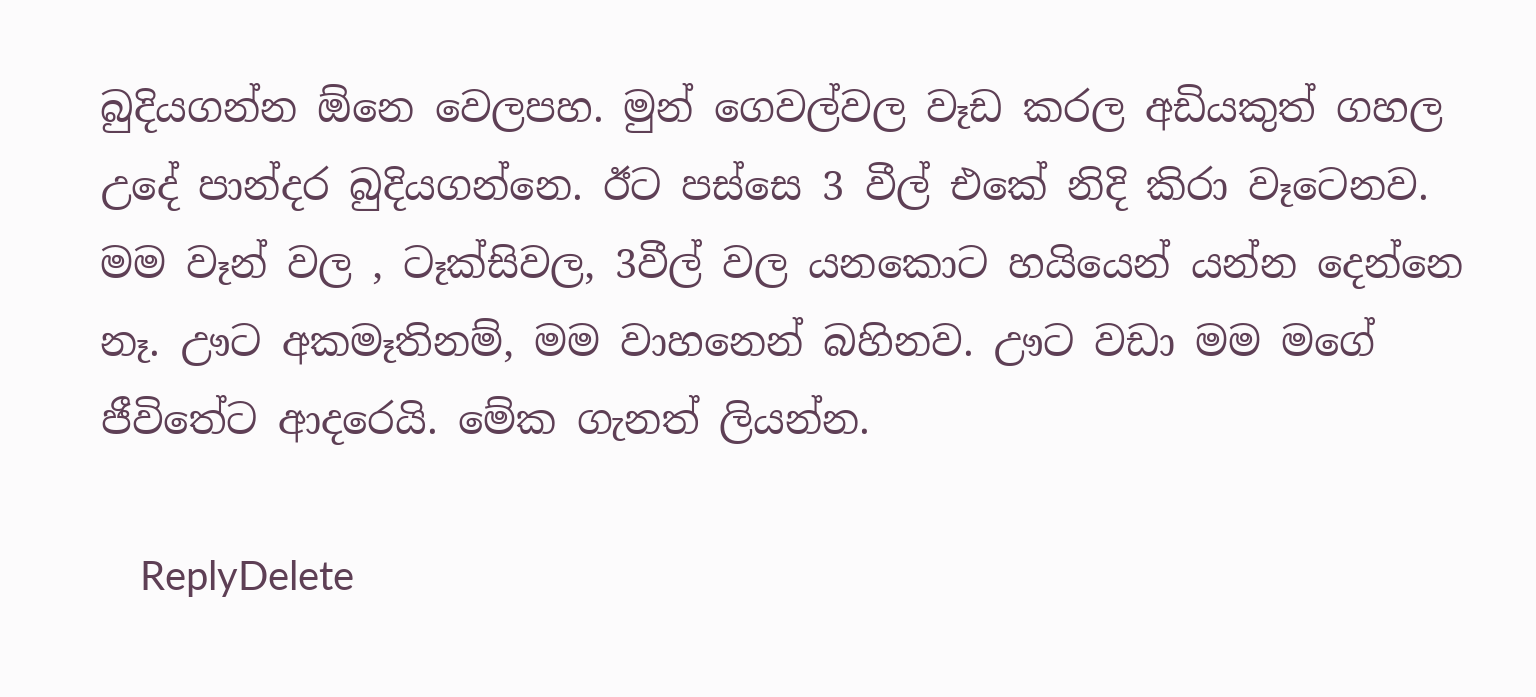බුදියගන්න ඕනෙ වෙලපහ. මුන් ගෙවල්වල වෑඩ කරල අඩියකුත් ගහල උදේ පාන්දර බුදියගන්නෙ. ඊට පස්සෙ 3 වීල් එකේ නිදි කිරා වෑටෙනව. මම වෑන් වල , ටෑක්සිවල, 3වීල් වල යනකොට හයියෙන් යන්න දෙන්නෙ නෑ. ඌට අකමෑතිනම්, මම වාහනෙන් බහිනව. ඌට වඩා මම මගේ ජීවිතේට ආදරෙයි. මේක ගැනත් ලියන්න.

    ReplyDelete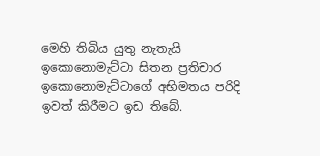මෙහි තිබිය යුතු නැතැයි ඉකොනොමැට්ටා සිතන ප්‍රතිචාර ඉකොනොමැට්ටාගේ අභිමතය පරිදි ඉවත් කිරීමට ඉඩ තිබේ.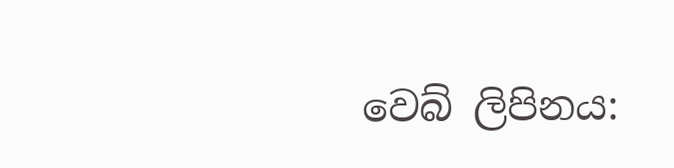වෙබ් ලිපිනය: